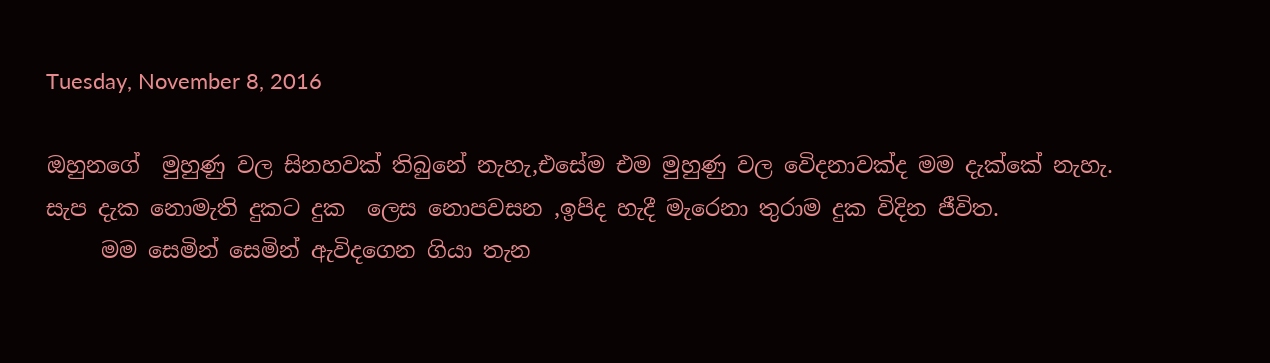Tuesday, November 8, 2016

ඔහුනගේ  මුහුණු වල සිනහවක් තිබුනේ නැහැ,එසේම එම මුහුණු වල වෙිදනාවක්ද මම දැක්කේ නැහැ.
සැප දැක නොමැති දුකට දුක  ලෙස නොපවසන ,ඉපිද හැදී මැරෙනා තුරාම දුක විදින ජීවිත.
     මම සෙමින් සෙමින් ඇවිදගෙන ගියා තැන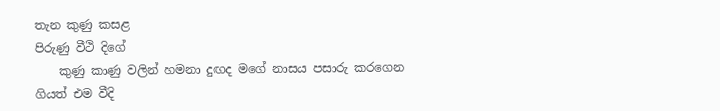තැන කුණු කසළ
පිරුණු වීථි දිගේ
    කුණු කාණු වලින් හමනා දුඟද මගේ නාසය පසාරු කරගෙන
ගියත් එම වීදි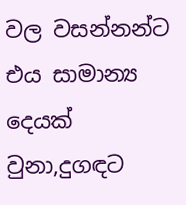වල වසන්නන්ට එය සාමාන්‍ය දෙයක් වුනා,දුගඳට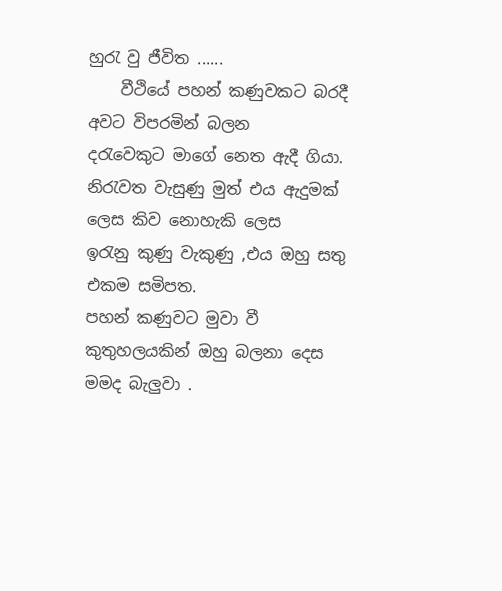හුරැ වු ජීවිත ......
    වීථියේ පහන් කණුවකට බරදී අවට විපරමින් බලන
දරැවෙකුට මාගේ නෙත ඇදී ගියා.
නිරැවත වැසුණු මුත් එය ඇදුමක් ලෙස කිව නොහැකි ලෙස
ඉරැනු කුණු වැකුණු ,එය ඔහු සතු එකම සමිපත.
පහන් කණුවට මුවා වී කුතුහලයකින් ඔහු බලනා දෙස මමද බැලුවා .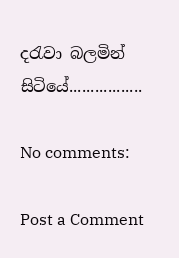දරැවා බලමින් සිටියේ.................

No comments:

Post a Comment